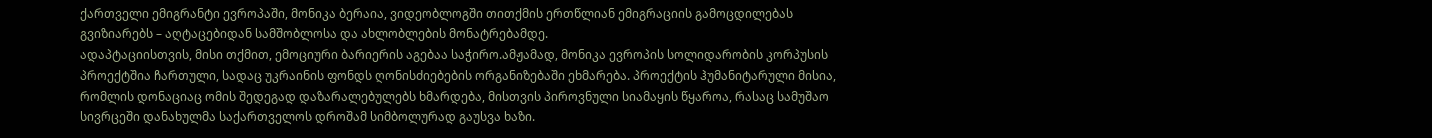ქართველი ემიგრანტი ევროპაში, მონიკა ბერაია, ვიდეობლოგში თითქმის ერთწლიან ემიგრაციის გამოცდილებას გვიზიარებს – აღტაცებიდან სამშობლოსა და ახლობლების მონატრებამდე.
ადაპტაციისთვის, მისი თქმით, ემოციური ბარიერის აგებაა საჭირო.ამჟამად, მონიკა ევროპის სოლიდარობის კორპუსის პროექტშია ჩართული, სადაც უკრაინის ფონდს ღონისძიებების ორგანიზებაში ეხმარება. პროექტის ჰუმანიტარული მისია, რომლის დონაციაც ომის შედეგად დაზარალებულებს ხმარდება, მისთვის პიროვნული სიამაყის წყაროა, რასაც სამუშაო სივრცეში დანახულმა საქართველოს დროშამ სიმბოლურად გაუსვა ხაზი.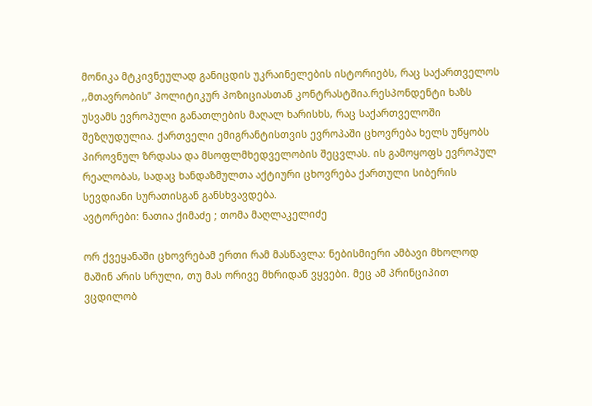მონიკა მტკივნეულად განიცდის უკრაინელების ისტორიებს, რაც საქართველოს ,,მთავრობის” პოლიტიკურ პოზიციასთან კონტრასტშია.რესპონდენტი ხაზს უსვამს ევროპული განათლების მაღალ ხარისხს, რაც საქართველოში შეზღუდულია. ქართველი ემიგრანტისთვის ევროპაში ცხოვრება ხელს უწყობს პიროვნულ ზრდასა და მსოფლმხედველობის შეცვლას. ის გამოყოფს ევროპულ რეალობას, სადაც ხანდაზმულთა აქტიური ცხოვრება ქართული სიბერის სევდიანი სურათისგან განსხვავდება.
ავტორები: ნათია ქიმაძე ; თომა მაღლაკელიძე

ორ ქვეყანაში ცხოვრებამ ერთი რამ მასწავლა: ნებისმიერი ამბავი მხოლოდ მაშინ არის სრული, თუ მას ორივე მხრიდან ვყვები. მეც ამ პრინციპით ვცდილობ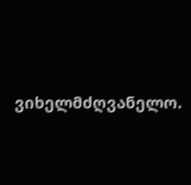ვიხელმძღვანელო.